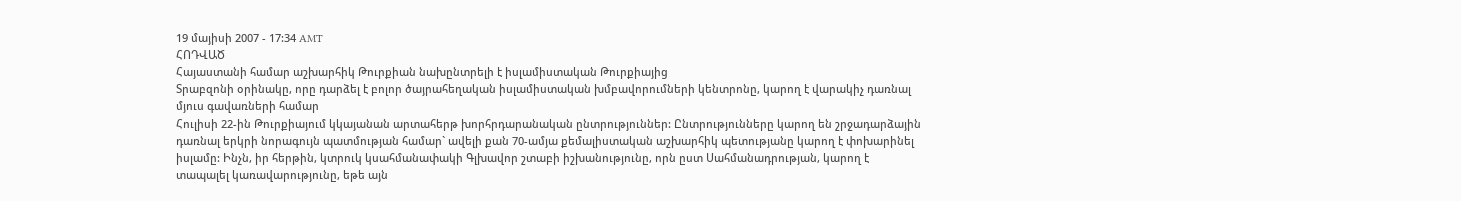19 մայիսի 2007 - 17:34 AMT
ՀՈԴՎԱԾ
Հայաստանի համար աշխարհիկ Թուրքիան նախընտրելի է իսլամիստական Թուրքիայից
Տրաբզոնի օրինակը, որը դարձել է բոլոր ծայրահեղական իսլամիստական խմբավորումների կենտրոնը, կարող է վարակիչ դառնալ մյուս գավառների համար
Հուլիսի 22-ին Թուրքիայում կկայանան արտահերթ խորհրդարանական ընտրություններ: Ընտրությունները կարող են շրջադարձային դառնալ երկրի նորագույն պատմության համար` ավելի քան 70-ամյա քեմալիստական աշխարհիկ պետությանը կարող է փոխարինել իսլամը: Ինչն, իր հերթին, կտրուկ կսահմանափակի Գլխավոր շտաբի իշխանությունը, որն ըստ Սահմանադրության, կարող է տապալել կառավարությունը, եթե այն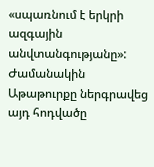«սպառնում է երկրի ազգային անվտանգությանը»:
Ժամանակին Աթաթուրքը ներգրավեց այդ հոդվածը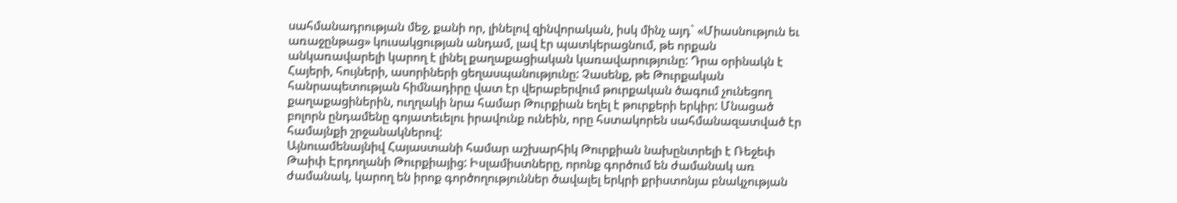սահմանադրության մեջ, քանի որ, լինելով զինվորական, իսկ մինչ այդ` «Միասնություն եւ առաջընթաց» կուսակցության անդամ, լավ էր պատկերացնում, թե որքան անկառավարելի կարող է լինել քաղաքացիական կառավարությունը: Դրա օրինակն է Հայերի, հույների, ասորիների ցեղասպանությունը: Չասենք, թե Թուրքական հանրապետության հիմնադիրը վատ էր վերաբերվում թուրքական ծագում չունեցող քաղաքացիներին, ուղղակի նրա համար Թուրքիան եղել է թուրքերի երկիր: Մնացած բոլորն ընդամենը գոյատեւելու իրավունք ունեին, որը հստակորեն սահմանազատված էր համայնքի շրջանակներով:
Այնուամենայնիվ Հայաստանի համար աշխարհիկ Թուրքիան նախընտրելի է Ռեջեփ Թաիփ Էրդողանի Թուրքիայից: Իսլամիստները, որոնք գործում են ժամանակ առ ժամանակ, կարող են իրոք գործողություններ ծավալել երկրի քրիստոնյա բնակչության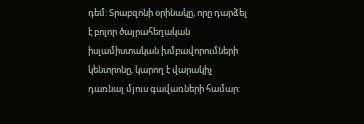դեմ: Տրաբզոնի օրինակը, որը դարձել է բոլոր ծայրահեղական իսլամիստական խմբավորումների կենտրոնը, կարող է վարակիչ դառնալ մյուս գավառների համար: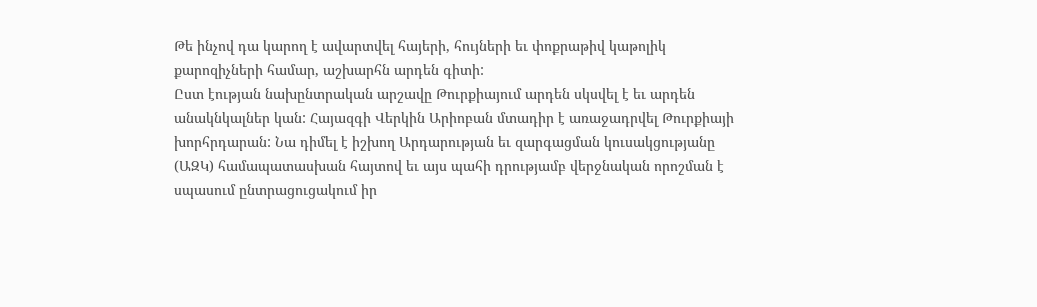Թե ինչով դա կարող է ավարտվել հայերի, հույների եւ փոքրաթիվ կաթոլիկ քարոզիչների համար, աշխարհն արդեն գիտի:
Ըստ էության նախընտրական արշավը Թուրքիայում արդեն սկսվել է եւ արդեն անակնկալներ կան: Հայազգի Վերկին Արիոբան մտադիր է առաջադրվել Թուրքիայի խորհրդարան: Նա դիմել է իշխող Արդարության եւ զարգացման կուսակցությանը (ԱԶԿ) համապատասխան հայտով եւ այս պահի դրությամբ վերջնական որոշման է սպասում ընտրացուցակում իր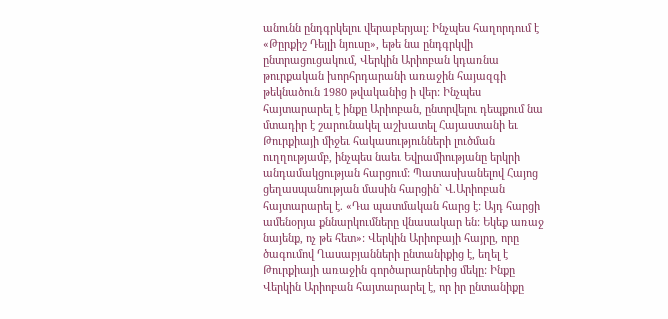անունն ընդգրկելու վերաբերյալ: Ինչպես հաղորդում է «Թըրքիշ Դեյլի նյուսը», եթե նա ընդգրկվի ընտրացուցակում, Վերկին Արիոբան կդառնա թուրքական խորհրդարանի առաջին հայազգի թեկնածուն 1980 թվականից ի վեր: Ինչպես հայտարարել է ինքը Արիոբան, ընտրվելու դեպքում նա մտադիր է շարունակել աշխատել Հայաստանի եւ Թուրքիայի միջեւ հակասությունների լուծման ուղղությամբ, ինչպես նաեւ Եվրամիությանը երկրի անդամակցության հարցում: Պատասխանելով Հայոց ցեղասպանության մասին հարցին` Վ.Արիոբան հայտարարել է. «Դա պատմական հարց է: Այդ հարցի ամենօրյա քննարկումները վնասակար են: Եկեք առաջ նայենք, ոչ թե հետ»: Վերկին Արիոբայի հայրը, որը ծագումով Ղասաբյանների ընտանիքից է, եղել է Թուրքիայի առաջին գործարարներից մեկը: Ինքը Վերկին Արիոբան հայտարարել է, որ իր ընտանիքը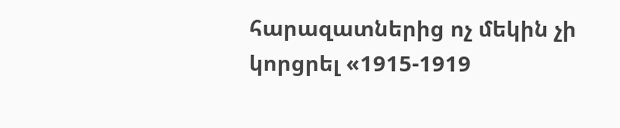հարազատներից ոչ մեկին չի կորցրել «1915-1919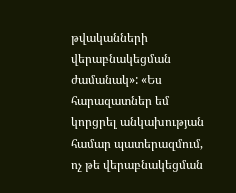թվականների վերաբնակեցման ժամանակ»: «Ես հարազատներ եմ կորցրել անկախության համար պատերազմում, ոչ թե վերաբնակեցման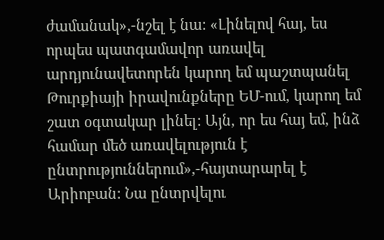ժամանակ»,-նշել է նա: «Լինելով հայ, ես որպես պատգամավոր առավել արդյունավետորեն կարող եմ պաշտպանել Թուրքիայի իրավունքները ԵՄ-ում, կարող եմ շատ օգտակար լինել: Այն, որ ես հայ եմ, ինձ համար մեծ առավելություն է ընտրություններում»,-հայտարարել է Արիոբան: Նա ընտրվելու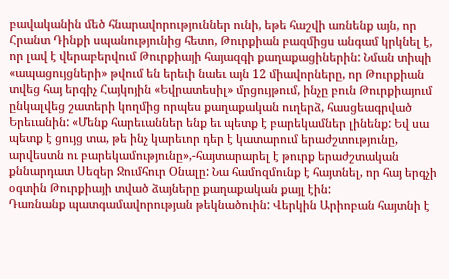բավականին մեծ հնարավորություններ ունի, եթե հաշվի առնենք այն, որ Հրանտ Դինքի սպանությունից հետո, Թուրքիան բազմիցս անգամ կրկնել է, որ լավ է վերաբերվում Թուրքիայի հայազգի քաղաքացիներին: Նման տիպի «ապացույցների» թվում են երեւի նաեւ այն 12 միավորները, որ Թուրքիան տվեց հայ երգիչ Հայկոյին «Եվրատեսիլ» մրցույթում, ինչը բուն Թուրքիայում ընկալվեց շատերի կողմից որպես քաղաքական ուղերձ, հասցեագրված Երեւանին: «Մենք հարեւաններ ենք եւ պետք է բարեկամներ լինենք: Եվ սա պետք է ցույց տա, թե ինչ կարեւոր դեր է կատարում երաժշտությունը, արվեստն ու բարեկամությունը»,-հայտարարել է թուրք երաժշտական քննարդատ Սեզեր Ջումհուր Օնալը: Նա համոզմունք է հայտնել, որ հայ երգչի օգտին Թուրքիայի տված ձայները քաղաքական քայլ էին:
Դառնանք պատգամավորության թեկնածուին: Վերկին Արիոբան հայտնի է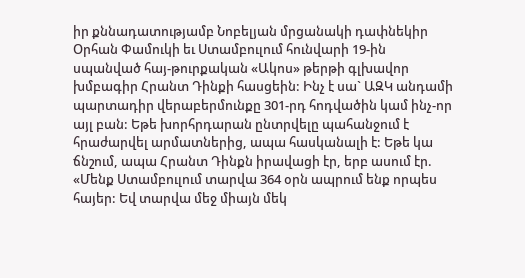իր քննադատությամբ Նոբելյան մրցանակի դափնեկիր Օրհան Փամուկի եւ Ստամբուլում հունվարի 19-ին սպանված հայ-թուրքական «Ակոս» թերթի գլխավոր խմբագիր Հրանտ Դինքի հասցեին: Ինչ է սա` ԱԶԿ անդամի պարտադիր վերաբերմունքը 301-րդ հոդվածին կամ ինչ-որ այլ բան: Եթե խորհրդարան ընտրվելը պահանջում է հրաժարվել արմատներից, ապա հասկանալի է: Եթե կա ճնշում, ապա Հրանտ Դինքն իրավացի էր, երբ ասում էր. «Մենք Ստամբուլում տարվա 364 օրն ապրում ենք որպես հայեր: Եվ տարվա մեջ միայն մեկ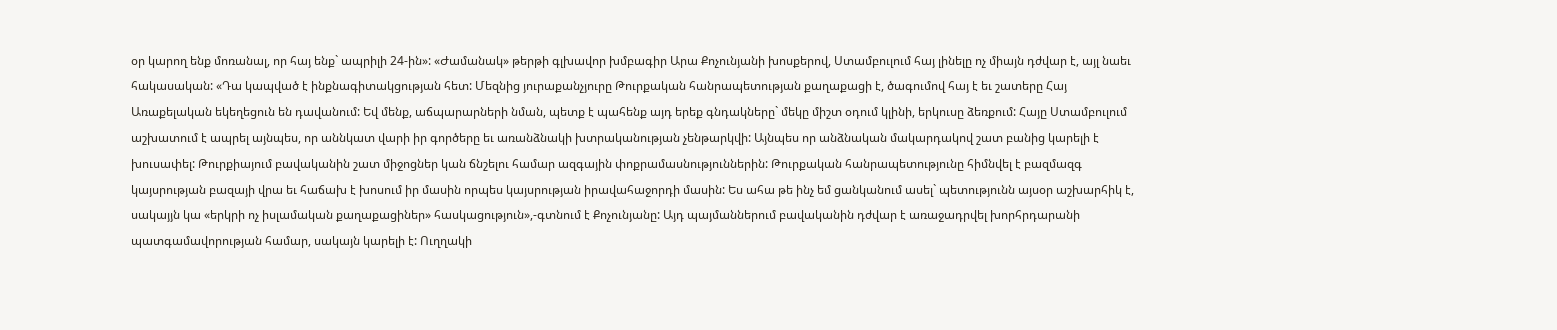օր կարող ենք մոռանալ, որ հայ ենք` ապրիլի 24-ին»: «Ժամանակ» թերթի գլխավոր խմբագիր Արա Քոչունյանի խոսքերով, Ստամբուլում հայ լինելը ոչ միայն դժվար է, այլ նաեւ հակասական: «Դա կապված է ինքնագիտակցության հետ: Մեզնից յուրաքանչյուրը Թուրքական հանրապետության քաղաքացի է, ծագումով հայ է եւ շատերը Հայ Առաքելական եկեղեցուն են դավանում: Եվ մենք, աճպարարների նման, պետք է պահենք այդ երեք գնդակները` մեկը միշտ օդում կլինի, երկուսը ձեռքում: Հայը Ստամբուլում աշխատում է ապրել այնպես, որ աննկատ վարի իր գործերը եւ առանձնակի խտրականության չենթարկվի: Այնպես որ անձնական մակարդակով շատ բանից կարելի է խուսափել: Թուրքիայում բավականին շատ միջոցներ կան ճնշելու համար ազգային փոքրամասնություններին: Թուրքական հանրապետությունը հիմնվել է բազմազգ կայսրության բազայի վրա եւ հաճախ է խոսում իր մասին որպես կայսրության իրավահաջորդի մասին: Ես ահա թե ինչ եմ ցանկանում ասել` պետությունն այսօր աշխարհիկ է, սակայյն կա «երկրի ոչ իսլամական քաղաքացիներ» հասկացություն»,-գտնում է Քոչունյանը: Այդ պայմաններում բավականին դժվար է առաջադրվել խորհրդարանի պատգամավորության համար, սակայն կարելի է: Ուղղակի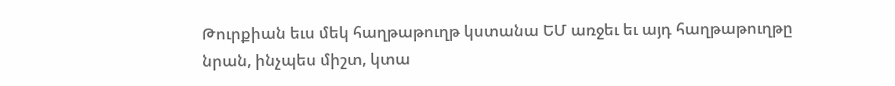Թուրքիան եւս մեկ հաղթաթուղթ կստանա ԵՄ առջեւ եւ այդ հաղթաթուղթը նրան, ինչպես միշտ, կտա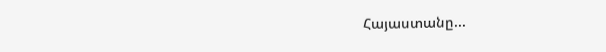Հայաստանը...